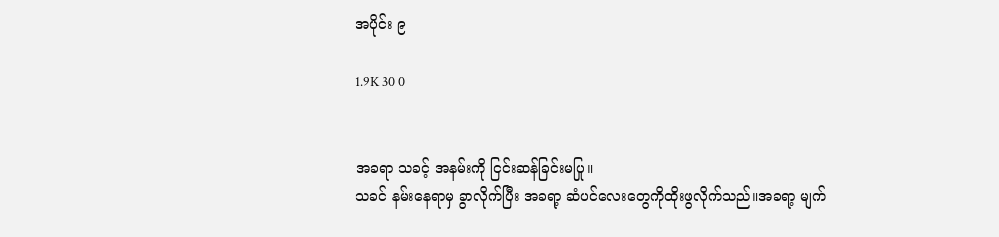အပိုင်း ၉

1.9K 30 0


အခရာ သခင့် အနမ်းကို ငြင်းဆန်ခြင်းမပြု။
သခင် နမ်းနေရာမှ ခွာလိုက်ပြီး အခရာ့ ဆံပင်လေးတွေကိုထိုးဖွလိုက်သည်။အခရာ့ မျက်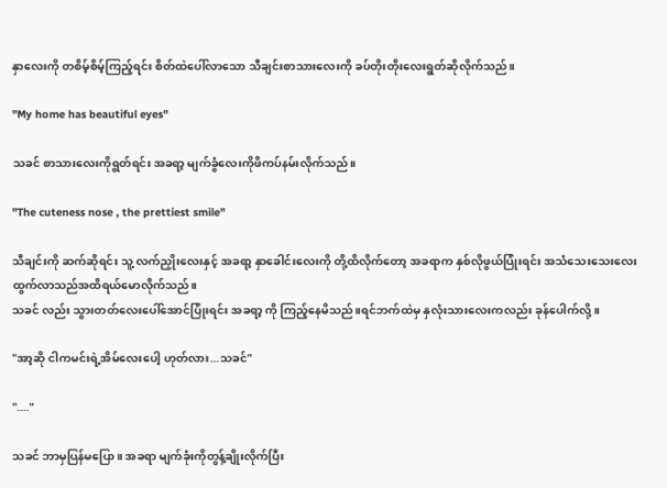နှာလေးကို တစိမ့်စိမ့်ကြည့်ရင်း ‌စိတ်ထဲပေါ်လာသော သီချင်းစာသားလေးကို ခပ်တိုးတိုးလေးရွတ်ဆိုလိုက်သည်။

"My home has beautiful eyes"

သခင် စာသားလေးကိုရွတ်ရင်း အခရာ့ မျက်ခွံလေးကိုဖိကပ်နမ်းလိုက်သည်။

"The cuteness nose , the prettiest smile"

သီချင်းကို ဆက်ဆိုရင်း သူ့ လက်ညှိုးလေးနှင့် အခရာ့ နှာခေါင်းလေးကို တို့ထိလိုက်တော့ အခရာက နှစ်လိုဖွယ်ပြုံးရင်း အသံသေးသေးလေးထွက်လာသည်အထိရယ်မောလိုက်သည်။
သခင် လည်း သွားတတ်လေးပေါ်အောင်ပြုံးရင်း အခရာ့ ကို ကြည့်နေမိသည်။ရင်ဘက်ထဲမှ နှလုံးသားလေးကလည်း ခုန်ပေါက်လို့။

"အာ့ဆို ငါကမင်းရဲ့အိမ်လေးပေါ့ ဟုတ်လား...သခင်"

"...."

သခင် ဘာမှပြန်မပြော။ အခရာ မျက်ခုံးကိုတွန့်ချိုးလိုက်ပြီး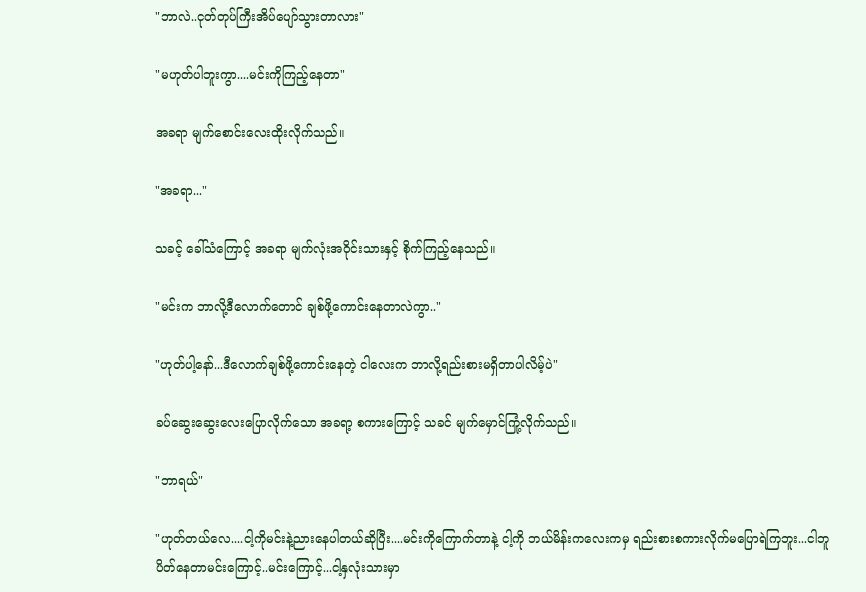"ဘာလဲ..ငုတ်တုပ်ကြီးအိပ်ပျော်သွားတာလား"

"မဟုတ်ပါဘူးကွာ....မင်းကိုကြည့်နေတာ"

အခရာ မျက်စောင်းလေးထိုးလိုက်သည်။

"အခရာ..."

သခင့် ခေါ်သံကြောင့် အခရာ မျက်လုံးအဝိုင်းသားနှင့် စိုက်ကြည့်နေသည်။

"မင်းက ဘာလို့ဒီလောက်တောင် ချစ်ဖို့ကောင်းနေတာလဲကွာ.."

"ဟုတ်ပါ့နော်...ဒီလောက်ချစ်ဖို့ကောင်းနေတဲ့ ငါလေးက ဘာလို့ရည်းစားမရှိတာပါလိမ့်ပဲ"

ခပ်ဆွေးဆွေးလေးပြောလိုက်သော အခရာ့ စကားကြောင့် သခင် မျက်မှောင်ကြုံ့လိုက်သည်။

"ဘာရယ်"

"ဟုတ်တယ်လေ....ငါ့ကိုမင်းနဲ့ညားနေပါတယ်ဆိုပြီး....မင်းကိုကြောက်တာနဲ့ ငါ့ကို ဘယ်မိန်းကလေးကမှ ရည်းစားစကားလိုက်မပြောရဲကြဘူး...ငါဘူပိတ်နေတာမင်းကြောင့်..မင်းကြောင့်...ငါ့နှလုံးသားမှာ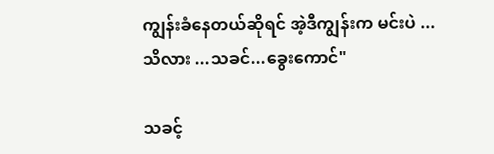ကျွန်းခံနေတယ်ဆိုရင် အဲ့ဒီကျွန်းက မင်းပဲ ...သိလား ...သခင်...ခွေးကောင်"

သခင့်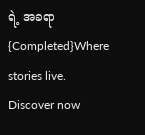ရဲ့ အခရာ {Completed}Where stories live. Discover now